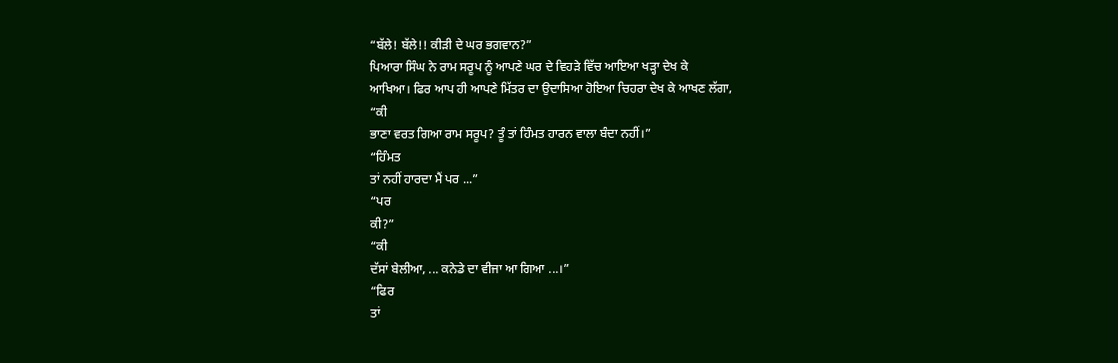“ਬੱਲੇ! ਬੱਲੇ!! ਕੀੜੀ ਦੇ ਘਰ ਭਗਵਾਨ?”
ਪਿਆਰਾ ਸਿੰਘ ਨੇ ਰਾਮ ਸਰੂਪ ਨੂੰ ਆਪਣੇ ਘਰ ਦੇ ਵਿਹੜੇ ਵਿੱਚ ਆਇਆ ਖੜ੍ਹਾ ਦੇਖ ਕੇ
ਆਖਿਆ। ਫਿਰ ਆਪ ਹੀ ਆਪਣੇ ਮਿੱਤਰ ਦਾ ਉਦਾਸਿਆ ਹੋਇਆ ਚਿਹਰਾ ਦੇਖ ਕੇ ਆਖਣ ਲੱਗਾ,
“ਕੀ
ਭਾਣਾ ਵਰਤ ਗਿਆ ਰਾਮ ਸਰੂਪ? ਤੂੰ ਤਾਂ ਹਿੰਮਤ ਹਾਰਨ ਵਾਲਾ ਬੰਦਾ ਨਹੀਂ।”
“ਹਿੰਮਤ
ਤਾਂ ਨਹੀਂ ਹਾਰਦਾ ਮੈਂ ਪਰ ...”
“ਪਰ
ਕੀ?”
“ਕੀ
ਦੱਸਾਂ ਬੇਲੀਆ, ... ਕਨੇਡੇ ਦਾ ਵੀਜਾ ਆ ਗਿਆ ...।”
“ਫਿਰ
ਤਾਂ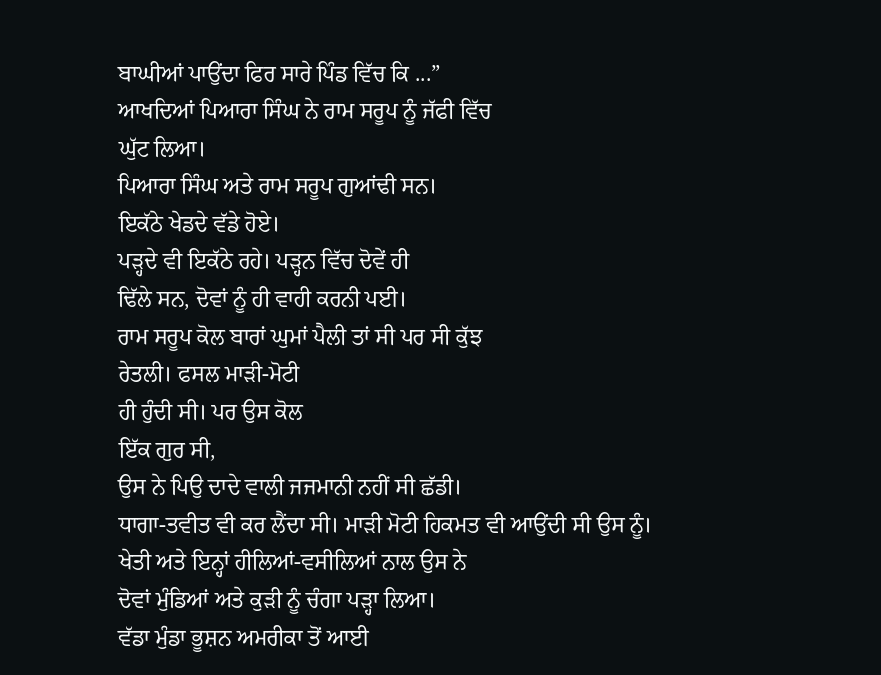ਬਾਘੀਆਂ ਪਾਉਂਦਾ ਫਿਰ ਸਾਰੇ ਪਿੰਡ ਵਿੱਚ ਕਿ ...”
ਆਖਦਿਆਂ ਪਿਆਰਾ ਸਿੰਘ ਨੇ ਰਾਮ ਸਰੂਪ ਨੂੰ ਜੱਫੀ ਵਿੱਚ
ਘੁੱਟ ਲਿਆ।
ਪਿਆਰਾ ਸਿੰਘ ਅਤੇ ਰਾਮ ਸਰੂਪ ਗੁਆਂਢੀ ਸਨ।
ਇਕੱਠੇ ਖੇਡਦੇ ਵੱਡੇ ਹੋਏ।
ਪੜ੍ਹਦੇ ਵੀ ਇਕੱਠੇ ਰਹੇ। ਪੜ੍ਹਨ ਵਿੱਚ ਦੋਵੇਂ ਹੀ
ਢਿੱਲੇ ਸਨ, ਦੋਵਾਂ ਨੂੰ ਹੀ ਵਾਹੀ ਕਰਨੀ ਪਈ।
ਰਾਮ ਸਰੂਪ ਕੋਲ ਬਾਰਾਂ ਘੁਮਾਂ ਪੈਲੀ ਤਾਂ ਸੀ ਪਰ ਸੀ ਕੁੱਝ
ਰੇਤਲੀ। ਫਸਲ ਮਾੜੀ-ਮੋਟੀ
ਹੀ ਹੁੰਦੀ ਸੀ। ਪਰ ਉਸ ਕੋਲ
ਇੱਕ ਗੁਰ ਸੀ,
ਉਸ ਨੇ ਪਿਉ ਦਾਦੇ ਵਾਲੀ ਜਜਮਾਨੀ ਨਹੀਂ ਸੀ ਛੱਡੀ।
ਧਾਗਾ-ਤਵੀਤ ਵੀ ਕਰ ਲੈਂਦਾ ਸੀ। ਮਾੜੀ ਮੋਟੀ ਹਿਕਮਤ ਵੀ ਆਉਂਦੀ ਸੀ ਉਸ ਨੂੰ।
ਖੇਤੀ ਅਤੇ ਇਨ੍ਹਾਂ ਹੀਲਿਆਂ-ਵਸੀਲਿਆਂ ਨਾਲ ਉਸ ਨੇ
ਦੋਵਾਂ ਮੁੰਡਿਆਂ ਅਤੇ ਕੁੜੀ ਨੂੰ ਚੰਗਾ ਪੜ੍ਹਾ ਲਿਆ।
ਵੱਡਾ ਮੁੰਡਾ ਭੂਸ਼ਨ ਅਮਰੀਕਾ ਤੋਂ ਆਈ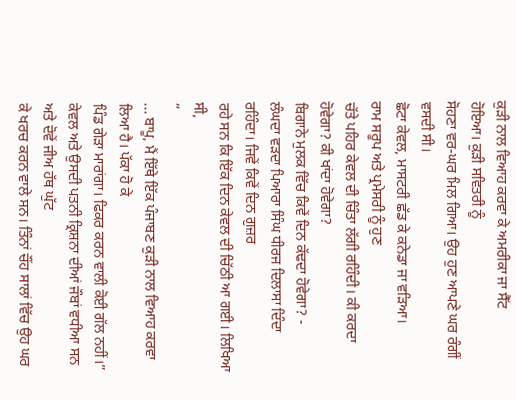ਕੁੜੀ ਨਾਲ ਵਿਆਹ ਕਰਵਾ ਕੇ ਅਮਰੀਕਾ ਜਾ ਸੈੱਟ
ਹੋਇਆ। ਕੁੜੀ ਸਵਿਤਰੀ ਨੂੰ
ਸੋਹਣਾ ਵਰ-ਘਰ ਮਿਲ ਗਿਆ। ਉਹ ਹੁਣ ਆਪਣੇ ਘਰ ਰੰਗੀਂ ਵਸਦੀ ਸੀ।
ਛੋਟਾ ਕੇਵਲ, ਮਾਸਟਰੀ ਛੱਡ ਕੇ ਕਨੇਡਾ ਜਾ ਵੜਿਆ।
ਰਾਮ ਸਰੂਪ ਅਤੇ ਪ੍ਰਮੇਸਰੀ ਨੂੰ ਹੁਣ
ਚੱਤੇ ਪਹਿਰ ਕੇਵਲ ਦੀ ਚਿੰਤਾ ਲੱਗੀ ਰਹਿੰਦੀ। ਕੀ ਕਰਦਾ ਹੋਵੇਗਾ? ਕੀ ਖਾਂਦਾ ਹੋਵੇਗਾ?
ਬਿਗਾਨੇ ਮੁਲਕ ਵਿੱਚ ਕਿਵੇਂ ਦਿਨ ਕੱਢਦਾ ਹੋਵੇਗਾ? -
ਲੰਘਦਾ ਵੜਦਾ ਪਿਆਰਾ ਸਿੰਘ ਧੀਰਜ ਦਿਲਾਸਾ ਦਿੰਦਾ ਰਹਿੰਦਾ। ਜਿਵੇਂ ਕਿਵੇਂ ਦਿਨ ਗੁਜ਼ਰ
ਰਹੇ ਸਨ ਕਿ ਇੱਕ ਦਿਨ ਕੇਵਲ ਦੀ ਚਿੱਠੀ ਆ ਗਈ। ਲਿਖਿਆ ਸੀ,
“
... ਬਾਪੂ, ਮੈਂ ਇੱਥੇ ਇੱਕ ਪੰਜਾਬਣ ਕੁੜੀ ਨਾਲ ਵਿਆਹ ਕਰਵਾ ਲਿਆ ਹੈ। ਪੱਕਾ ਹੋ ਕੇ
ਪਿੰਡ ਗੇੜਾ ਮਾਰਾਂਗਾ। ਫਿਕਰ ਕਰਨ ਵਾਲੀ ਕੋਈ ਗੱਲ ਨਹੀਂ।”
ਕੇਵਲ ਅਤੇ ਉਸਦੀ ਪਤਨੀ ਕ੍ਰਿਸ਼ਨਾ ਦੀਆਂ ਜੌਬਾਂ ਵਧੀਆ ਸਨ ਅਤੇ ਦੋਵੇਂ ਜੀਅ ਹੱਥ ਘੁੱਟ
ਕੇ ਖਰਚ ਕਰਨ ਵਾਲੇ ਸਨ। ਤਿੰਨਾਂ ਚੌਂਹ ਸਾਲਾਂ ਵਿੱਚ ਉਹ ਘਰ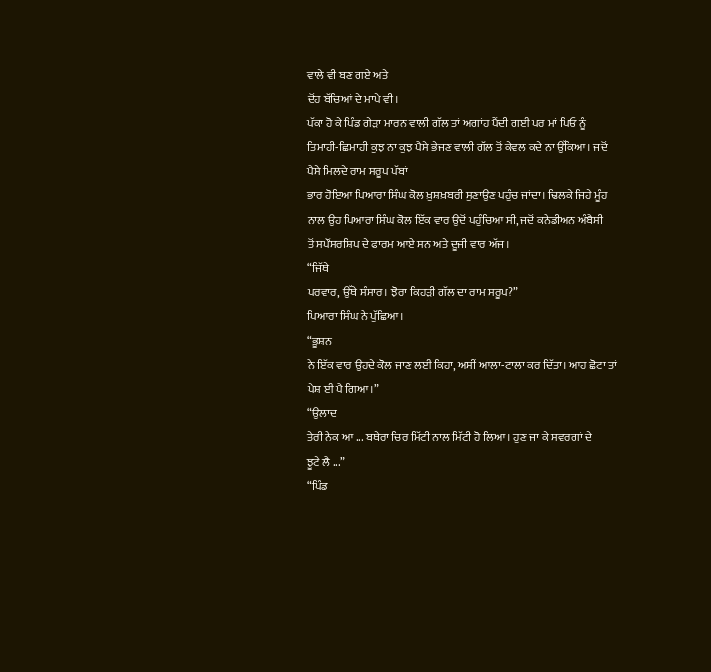ਵਾਲੇ ਵੀ ਬਣ ਗਏ ਅਤੇ
ਦੋਂਹ ਬੱਚਿਆਂ ਦੇ ਮਾਪੇ ਵੀ।
ਪੱਕਾ ਹੋ ਕੇ ਪਿੰਡ ਗੇੜਾ ਮਾਰਨ ਵਾਲੀ ਗੱਲ ਤਾਂ ਅਗਾਂਹ ਪੈਂਦੀ ਗਈ ਪਰ ਮਾਂ ਪਿਓ ਨੂੰ
ਤਿਮਾਹੀ-ਛਿਮਾਹੀ ਕੁਝ ਨਾ ਕੁਝ ਪੈਸੇ ਭੇਜਣ ਵਾਲੀ ਗੱਲ ਤੋਂ ਕੇਵਲ ਕਦੇ ਨਾ ਉੱਕਿਆ। ਜਦੋਂ ਪੈਸੇ ਮਿਲਦੇ ਰਾਮ ਸਰੂਪ ਪੱਬਾਂ
ਭਾਰ ਹੋਇਆ ਪਿਆਰਾ ਸਿੰਘ ਕੋਲ ਖ਼ੁਸ਼ਖ਼ਬਰੀ ਸੁਣਾਉਣ ਪਹੁੰਚ ਜਾਂਦਾ। ਢਿਲਕੇ ਜਿਹੇ ਮੂੰਹ
ਨਾਲ ਉਹ ਪਿਆਰਾ ਸਿੰਘ ਕੋਲ ਇੱਕ ਵਾਰ ਉਦੋਂ ਪਹੁੰਚਿਆ ਸੀ, ਜਦੋਂ ਕਨੇਡੀਅਨ ਅੰਬੈਸੀ
ਤੋਂ ਸਪੌਂਸਰਸ਼ਿਪ ਦੇ ਫਾਰਮ ਆਏ ਸਨ ਅਤੇ ਦੂਜੀ ਵਾਰ ਅੱਜ।
“ਜਿੱਥੇ
ਪਰਵਾਰ, ਉੱਥੇ ਸੰਸਾਰ। ਝੋਰਾ ਕਿਹੜੀ ਗੱਲ ਦਾ ਰਾਮ ਸਰੂਪ?”
ਪਿਆਰਾ ਸਿੰਘ ਨੇ ਪੁੱਛਿਆ।
“ਭੂਸ਼ਨ
ਨੇ ਇੱਕ ਵਾਰ ਉਹਦੇ ਕੋਲ ਜਾਣ ਲਈ ਕਿਹਾ, ਅਸੀਂ ਆਲਾ-ਟਾਲਾ ਕਰ ਦਿੱਤਾ। ਆਹ ਛੋਟਾ ਤਾਂ
ਪੇਸ਼ ਈ ਪੈ ਗਿਆ।”
“ਉਲਾਦ
ਤੇਰੀ ਨੇਕ ਆ ... ਬਥੇਰਾ ਚਿਰ ਮਿੱਟੀ ਨਾਲ ਮਿੱਟੀ ਹੋ ਲਿਆ। ਹੁਣ ਜਾ ਕੇ ਸਵਰਗਾਂ ਦੇ
ਝੂਟੇ ਲੈ ...”
“ਪਿੰਡ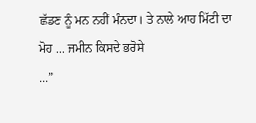ਛੱਡਣ ਨੂੰ ਮਨ ਨਹੀਂ ਮੰਨਦਾ। ਤੇ ਨਾਲੇ ਆਹ ਮਿੱਟੀ ਦਾ ਮੋਹ ... ਜਮੀਨ ਕਿਸਦੇ ਭਰੋਸੇ
...”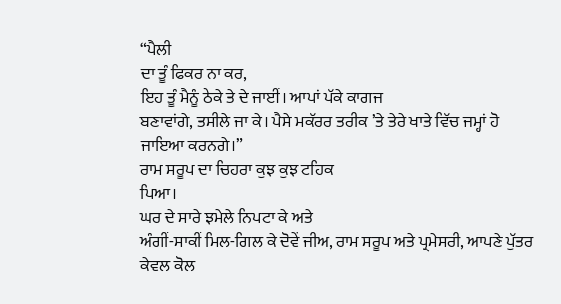“ਪੈਲੀ
ਦਾ ਤੂੰ ਫਿਕਰ ਨਾ ਕਰ,
ਇਹ ਤੂੰ ਮੈਨੂੰ ਠੇਕੇ ਤੇ ਦੇ ਜਾਈਂ। ਆਪਾਂ ਪੱਕੇ ਕਾਗਜ
ਬਣਾਵਾਂਗੇ, ਤਸੀਲੇ ਜਾ ਕੇ। ਪੈਸੇ ਮਕੱਰਰ ਤਰੀਕ ’ਤੇ ਤੇਰੇ ਖਾਤੇ ਵਿੱਚ ਜਮ੍ਹਾਂ ਹੋ
ਜਾਇਆ ਕਰਨਗੇ।”
ਰਾਮ ਸਰੂਪ ਦਾ ਚਿਹਰਾ ਕੁਝ ਕੁਝ ਟਹਿਕ
ਪਿਆ।
ਘਰ ਦੇ ਸਾਰੇ ਝਮੇਲੇ ਨਿਪਟਾ ਕੇ ਅਤੇ
ਅੰਗੀਂ-ਸਾਕੀਂ ਮਿਲ-ਗਿਲ ਕੇ ਦੋਵੇਂ ਜੀਅ, ਰਾਮ ਸਰੂਪ ਅਤੇ ਪ੍ਰਮੇਸਰੀ, ਆਪਣੇ ਪੁੱਤਰ
ਕੇਵਲ ਕੋਲ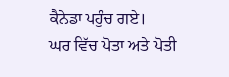ਕੈਨੇਡਾ ਪਹੁੰਚ ਗਏ।
ਘਰ ਵਿੱਚ ਪੋਤਾ ਅਤੇ ਪੋਤੀ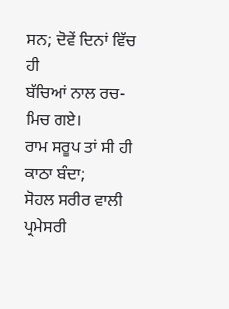ਸਨ; ਦੋਵੇਂ ਦਿਨਾਂ ਵਿੱਚ ਹੀ
ਬੱਚਿਆਂ ਨਾਲ ਰਚ-ਮਿਚ ਗਏ।
ਰਾਮ ਸਰੂਪ ਤਾਂ ਸੀ ਹੀ ਕਾਠਾ ਬੰਦਾ;
ਸੋਹਲ ਸਰੀਰ ਵਾਲੀ ਪ੍ਰਮੇਸਰੀ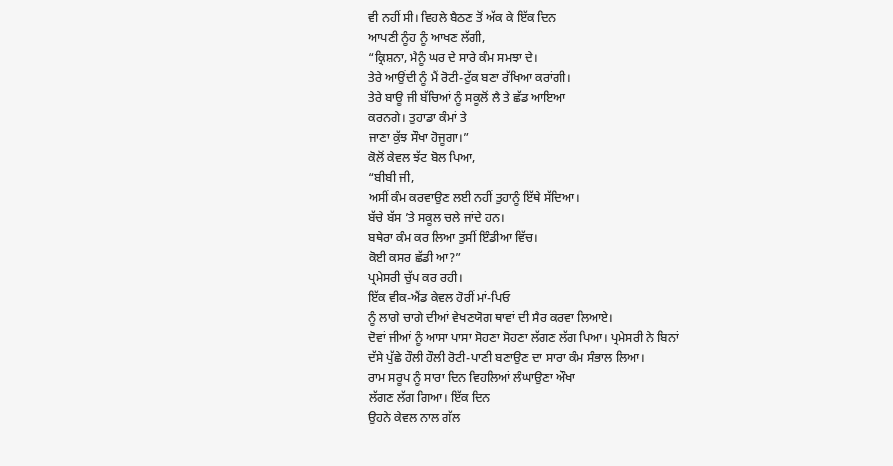ਵੀ ਨਹੀਂ ਸੀ। ਵਿਹਲੇ ਬੈਠਣ ਤੋਂ ਅੱਕ ਕੇ ਇੱਕ ਦਿਨ
ਆਪਣੀ ਨੂੰਹ ਨੂੰ ਆਖਣ ਲੱਗੀ,
“ਕ੍ਰਿਸ਼ਨਾ, ਮੈਨੂੰ ਘਰ ਦੇ ਸਾਰੇ ਕੰਮ ਸਮਝਾ ਦੇ।
ਤੇਰੇ ਆਉਂਦੀ ਨੂੰ ਮੈਂ ਰੋਟੀ-ਟੁੱਕ ਬਣਾ ਰੱਖਿਆ ਕਰਾਂਗੀ।
ਤੇਰੇ ਬਾਊ ਜੀ ਬੱਚਿਆਂ ਨੂੰ ਸਕੂਲੋਂ ਲੈ ਤੇ ਛੱਡ ਆਇਆ
ਕਰਨਗੇ। ਤੁਹਾਡਾ ਕੰਮਾਂ ਤੇ
ਜਾਣਾ ਕੁੱਝ ਸੌਖਾ ਹੋਜੂਗਾ।”
ਕੋਲੋਂ ਕੇਵਲ ਝੱਟ ਬੋਲ ਪਿਆ,
“ਬੀਬੀ ਜੀ,
ਅਸੀਂ ਕੰਮ ਕਰਵਾਉਣ ਲਈ ਨਹੀਂ ਤੁਹਾਨੂੰ ਇੱਥੇ ਸੱਦਿਆ।
ਬੱਚੇ ਬੱਸ ’ਤੇ ਸਕੂਲ ਚਲੇ ਜਾਂਦੇ ਹਨ।
ਬਥੇਰਾ ਕੰਮ ਕਰ ਲਿਆ ਤੁਸੀਂ ਇੰਡੀਆ ਵਿੱਚ।
ਕੋਈ ਕਸਰ ਛੱਡੀ ਆ?”
ਪ੍ਰਮੇਸਰੀ ਚੁੱਪ ਕਰ ਰਹੀ।
ਇੱਕ ਵੀਕ-ਐਂਡ ਕੇਵਲ ਹੋਰੀਂ ਮਾਂ-ਪਿਓ
ਨੂੰ ਲਾਗੇ ਚਾਗੇ ਦੀਆਂ ਵੇਖਣਯੋਗ ਥਾਵਾਂ ਦੀ ਸੈਰ ਕਰਵਾ ਲਿਆਏ।
ਦੋਵਾਂ ਜੀਆਂ ਨੂੰ ਆਸਾ ਪਾਸਾ ਸੋਹਣਾ ਸੋਹਣਾ ਲੱਗਣ ਲੱਗ ਪਿਆ। ਪ੍ਰਮੇਸਰੀ ਨੇ ਬਿਨਾਂ
ਦੱਸੇ ਪੁੱਛੇ ਹੌਲੀ ਹੌਲੀ ਰੋਟੀ-ਪਾਣੀ ਬਣਾਉਣ ਦਾ ਸਾਰਾ ਕੰਮ ਸੰਭਾਲ ਲਿਆ।
ਰਾਮ ਸਰੂਪ ਨੂੰ ਸਾਰਾ ਦਿਨ ਵਿਹਲਿਆਂ ਲੰਘਾਉਣਾ ਔਖਾ
ਲੱਗਣ ਲੱਗ ਗਿਆ। ਇੱਕ ਦਿਨ
ਉਹਨੇ ਕੇਵਲ ਨਾਲ ਗੱਲ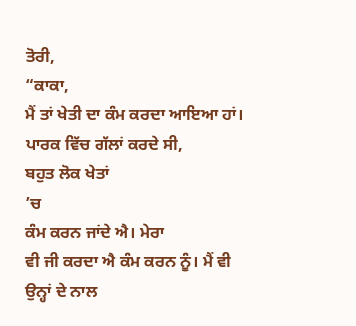ਤੋਰੀ,
“ਕਾਕਾ,
ਮੈਂ ਤਾਂ ਖੇਤੀ ਦਾ ਕੰਮ ਕਰਦਾ ਆਇਆ ਹਾਂ।
ਪਾਰਕ ਵਿੱਚ ਗੱਲਾਂ ਕਰਦੇ ਸੀ,
ਬਹੁਤ ਲੋਕ ਖੇਤਾਂ
’ਚ
ਕੰਮ ਕਰਨ ਜਾਂਦੇ ਐ। ਮੇਰਾ
ਵੀ ਜੀ ਕਰਦਾ ਐ ਕੰਮ ਕਰਨ ਨੂੰ। ਮੈਂ ਵੀ ਉਨ੍ਹਾਂ ਦੇ ਨਾਲ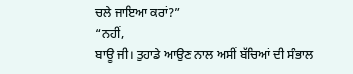ਚਲੇ ਜਾਇਆ ਕਰਾਂ?”
“ਨਹੀਂ,
ਬਾਊ ਜੀ। ਤੁਹਾਡੇ ਆਉਣ ਨਾਲ ਅਸੀਂ ਬੱਚਿਆਂ ਦੀ ਸੰਭਾਲ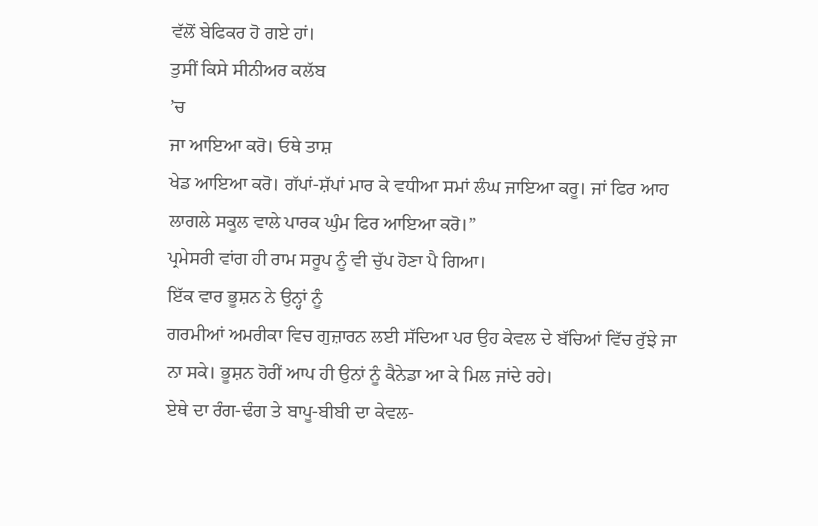ਵੱਲੋਂ ਬੇਫਿਕਰ ਹੋ ਗਏ ਹਾਂ।
ਤੁਸੀਂ ਕਿਸੇ ਸੀਨੀਅਰ ਕਲੱਬ
’ਚ
ਜਾ ਆਇਆ ਕਰੋ। ਓਥੇ ਤਾਸ਼
ਖੇਡ ਆਇਆ ਕਰੋ। ਗੱਪਾਂ-ਸ਼ੱਪਾਂ ਮਾਰ ਕੇ ਵਧੀਆ ਸਮਾਂ ਲੰਘ ਜਾਇਆ ਕਰੂ। ਜਾਂ ਫਿਰ ਆਹ
ਲਾਗਲੇ ਸਕੂਲ ਵਾਲੇ ਪਾਰਕ ਘੁੰਮ ਫਿਰ ਆਇਆ ਕਰੋ।”
ਪ੍ਰਮੇਸਰੀ ਵਾਂਗ ਹੀ ਰਾਮ ਸਰੂਪ ਨੂੰ ਵੀ ਚੁੱਪ ਹੋਣਾ ਪੈ ਗਿਆ।
ਇੱਕ ਵਾਰ ਭੂਸ਼ਨ ਨੇ ਉਨ੍ਹਾਂ ਨੂੰ
ਗਰਮੀਆਂ ਅਮਰੀਕਾ ਵਿਚ ਗੁਜ਼ਾਰਨ ਲਈ ਸੱਦਿਆ ਪਰ ਉਹ ਕੇਵਲ ਦੇ ਬੱਚਿਆਂ ਵਿੱਚ ਰੁੱਝੇ ਜਾ
ਨਾ ਸਕੇ। ਭੂਸ਼ਨ ਹੋਰੀਂ ਆਪ ਹੀ ਉਨਾਂ ਨੂੰ ਕੈਨੇਡਾ ਆ ਕੇ ਮਿਲ ਜਾਂਦੇ ਰਹੇ।
ਏਥੇ ਦਾ ਰੰਗ-ਢੰਗ ਤੇ ਬਾਪੂ-ਬੀਬੀ ਦਾ ਕੇਵਲ-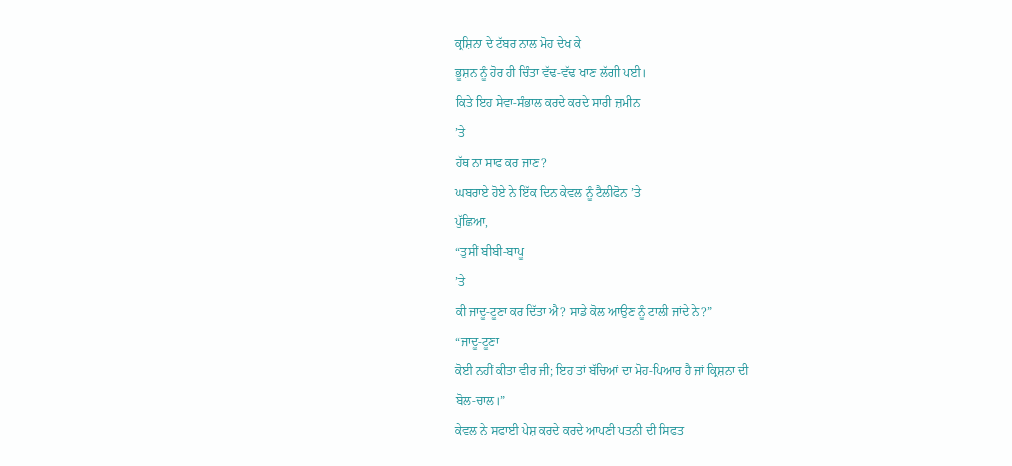ਕ੍ਰਸ਼ਿਨਾ ਦੇ ਟੱਬਰ ਨਾਲ ਮੋਹ ਦੇਖ ਕੇ
ਭੂਸ਼ਨ ਨੂੰ ਹੋਰ ਹੀ ਚਿੰਤਾ ਵੱਢ-ਵੱਢ ਖਾਣ ਲੱਗੀ ਪਈ।
ਕਿਤੇ ਇਹ ਸੇਵਾ-ਸੰਭਾਲ ਕਰਦੇ ਕਰਦੇ ਸਾਰੀ ਜ਼ਮੀਨ
’ਤੇ
ਹੱਥ ਨਾ ਸਾਫ ਕਰ ਜਾਣ?
ਘਬਰਾਏ ਹੋਏ ਨੇ ਇੱਕ ਦਿਨ ਕੇਵਲ ਨੂੰ ਟੈਲੀਫੋਨ ’ਤੇ
ਪੁੱਛਿਆ,
“ਤੁਸੀਂ ਬੀਬੀ-ਬਾਪੂ
’ਤੇ
ਕੀ ਜਾਦੂ-ਟੂਣਾ ਕਰ ਦਿੱਤਾ ਐ? ਸਾਡੇ ਕੋਲ ਆਉਣ ਨੂੰ ਟਾਲੀ ਜਾਂਦੇ ਨੇ?”
“ਜਾਦੂ-ਟੂਣਾ
ਕੋਈ ਨਹੀਂ ਕੀਤਾ ਵੀਰ ਜੀ; ਇਹ ਤਾਂ ਬੱਚਿਆਂ ਦਾ ਮੋਹ-ਪਿਆਰ ਹੈ ਜਾਂ ਕ੍ਰਿਸ਼ਨਾ ਦੀ
ਬੋਲ-ਚਾਲ।”
ਕੇਵਲ ਨੇ ਸਫਾਈ ਪੇਸ਼ ਕਰਦੇ ਕਰਦੇ ਆਪਣੀ ਪਤਨੀ ਦੀ ਸਿਫਤ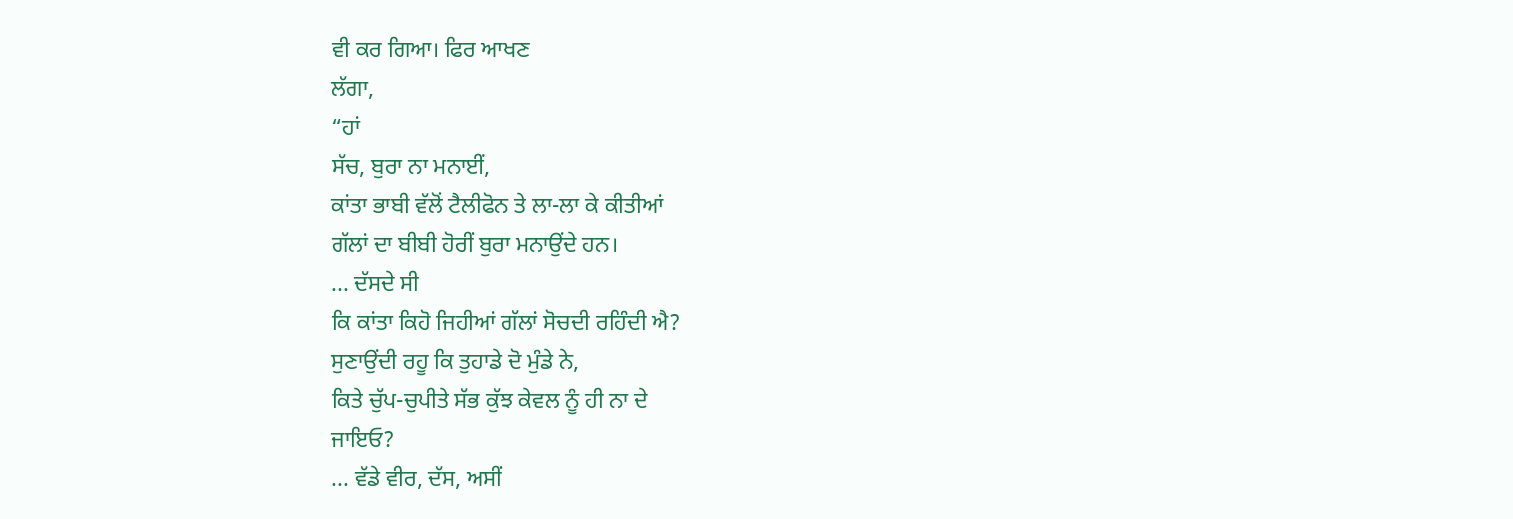ਵੀ ਕਰ ਗਿਆ। ਫਿਰ ਆਖਣ
ਲੱਗਾ,
“ਹਾਂ
ਸੱਚ, ਬੁਰਾ ਨਾ ਮਨਾਈਂ,
ਕਾਂਤਾ ਭਾਬੀ ਵੱਲੋਂ ਟੈਲੀਫੋਨ ਤੇ ਲਾ-ਲਾ ਕੇ ਕੀਤੀਆਂ
ਗੱਲਾਂ ਦਾ ਬੀਬੀ ਹੋਰੀਂ ਬੁਰਾ ਮਨਾਉਂਦੇ ਹਨ।
... ਦੱਸਦੇ ਸੀ
ਕਿ ਕਾਂਤਾ ਕਿਹੋ ਜਿਹੀਆਂ ਗੱਲਾਂ ਸੋਚਦੀ ਰਹਿੰਦੀ ਐ?
ਸੁਣਾਉਂਦੀ ਰਹੂ ਕਿ ਤੁਹਾਡੇ ਦੋ ਮੁੰਡੇ ਨੇ,
ਕਿਤੇ ਚੁੱਪ-ਚੁਪੀਤੇ ਸੱਭ ਕੁੱਝ ਕੇਵਲ ਨੂੰ ਹੀ ਨਾ ਦੇ
ਜਾਇਓ?
... ਵੱਡੇ ਵੀਰ, ਦੱਸ, ਅਸੀਂ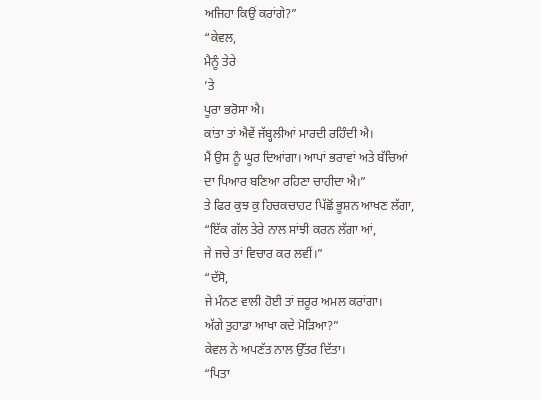ਅਜਿਹਾ ਕਿਉਂ ਕਰਾਂਗੇ?”
“ਕੇਵਲ,
ਮੈਨੂੰ ਤੇਰੇ
’ਤੇ
ਪੂਰਾ ਭਰੋਸਾ ਐ।
ਕਾਂਤਾ ਤਾਂ ਐਵੇਂ ਜੱਬ੍ਹਲੀਆਂ ਮਾਰਦੀ ਰਹਿੰਦੀ ਐ।
ਮੈਂ ਉਸ ਨੂੰ ਘੂਰ ਦਿਆਂਗਾ। ਆਪਾਂ ਭਰਾਵਾਂ ਅਤੇ ਬੱਚਿਆਂ
ਦਾ ਪਿਆਰ ਬਣਿਆ ਰਹਿਣਾ ਚਾਹੀਦਾ ਐ।”
ਤੇ ਫਿਰ ਕੁਝ ਕੁ ਹਿਚਕਚਾਹਟ ਪਿੱਛੋਂ ਭੂਸ਼ਨ ਆਖਣ ਲੱਗਾ,
“ਇੱਕ ਗੱਲ ਤੇਰੇ ਨਾਲ ਸਾਂਝੀ ਕਰਨ ਲੱਗਾ ਆਂ,
ਜੇ ਜਚੇ ਤਾਂ ਵਿਚਾਰ ਕਰ ਲਵੀਂ।”
“ਦੱਸੋ,
ਜੇ ਮੰਨਣ ਵਾਲੀ ਹੋਈ ਤਾਂ ਜ਼ਰੂਰ ਅਮਲ ਕਰਾਂਗਾ।
ਅੱਗੇ ਤੁਹਾਡਾ ਆਖਾ ਕਦੇ ਮੋੜਿਆ?”
ਕੇਵਲ ਨੇ ਅਪਣੱਤ ਨਾਲ ਉੱਤਰ ਦਿੱਤਾ।
“ਪਿਤਾ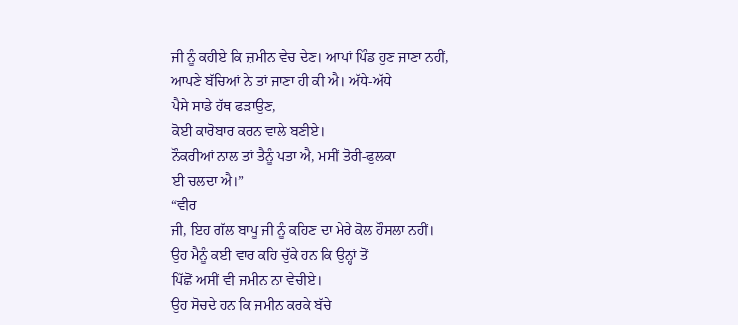ਜੀ ਨੂੰ ਕਹੀਏ ਕਿ ਜ਼ਮੀਨ ਵੇਚ ਦੇਣ। ਆਪਾਂ ਪਿੰਡ ਹੁਣ ਜਾਣਾ ਨਹੀਂ,
ਆਪਣੇ ਬੱਚਿਆਂ ਨੇ ਤਾਂ ਜਾਣਾ ਹੀ ਕੀ ਐ। ਅੱਧੇ-ਅੱਧੇ
ਪੈਸੇ ਸਾਡੇ ਹੱਥ ਫੜਾਉਣ,
ਕੋਈ ਕਾਰੋਬਾਰ ਕਰਨ ਵਾਲੇ ਬਣੀਏ।
ਨੌਕਰੀਆਂ ਨਾਲ ਤਾਂ ਤੈਨੂੰ ਪਤਾ ਐ, ਮਸੀਂ ਤੋਰੀ-ਫੁਲਕਾ
ਈ ਚਲਦਾ ਐ।”
“ਵੀਰ
ਜੀ, ਇਹ ਗੱਲ ਬਾਪੂ ਜੀ ਨੂੰ ਕਹਿਣ ਦਾ ਮੇਰੇ ਕੋਲ ਹੌਸਲਾ ਨਹੀਂ।
ਉਹ ਮੈਨੂੰ ਕਈ ਵਾਰ ਕਹਿ ਚੁੱਕੇ ਹਨ ਕਿ ਉਨ੍ਹਾਂ ਤੋਂ
ਪਿੱਛੋਂ ਅਸੀਂ ਵੀ ਜਮੀਨ ਨਾ ਵੇਚੀਏ।
ਉਹ ਸੋਚਦੇ ਹਨ ਕਿ ਜਮੀਨ ਕਰਕੇ ਬੱਚੇ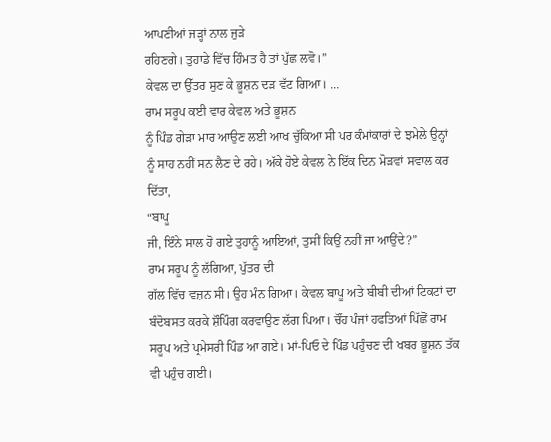ਆਪਣੀਆਂ ਜੜ੍ਹਾਂ ਨਾਲ ਜੁੜੇ
ਰਹਿਣਗੇ। ਤੁਹਾਡੇ ਵਿੱਚ ਹਿੰਮਤ ਹੈ ਤਾਂ ਪੁੱਛ ਲਵੋ।”
ਕੇਵਲ ਦਾ ਉੱਤਰ ਸੁਣ ਕੇ ਭੂਸ਼ਨ ਦੜ ਵੱਟ ਗਿਆ। ...
ਰਾਮ ਸਰੂਪ ਕਈ ਵਾਰ ਕੇਵਲ ਅਤੇ ਭੂਸ਼ਨ
ਨੂੰ ਪਿੰਡ ਗੇੜਾ ਮਾਰ ਆਉਣ ਲਈ ਆਖ ਚੁੱਕਿਆ ਸੀ ਪਰ ਕੰਮਾਂਕਾਰਾਂ ਦੇ ਝਮੇਲੇ ਉਨ੍ਹਾਂ
ਨੂੰ ਸਾਹ ਨਹੀਂ ਸਨ ਲੈਣ ਦੇ ਰਹੇ। ਅੱਕੇ ਹੋਏ ਕੇਵਲ ਨੇ ਇੱਕ ਦਿਨ ਮੋੜਵਾਂ ਸਵਾਲ ਕਰ
ਦਿੱਤਾ,
“ਬਾਪੂ
ਜੀ, ਇੰਨੇ ਸਾਲ ਹੋ ਗਏ ਤੁਹਾਨੂੰ ਆਇਆਂ, ਤੁਸੀਂ ਕਿਉਂ ਨਹੀਂ ਜਾ ਆਉਂਦੇ?”
ਰਾਮ ਸਰੂਪ ਨੂੰ ਲੱਗਿਆ, ਪੁੱਤਰ ਦੀ
ਗੱਲ ਵਿੱਚ ਵਜ਼ਨ ਸੀ। ਉਹ ਮੰਨ ਗਿਆ। ਕੇਵਲ ਬਾਪੂ ਅਤੇ ਬੀਬੀ ਦੀਆਂ ਟਿਕਟਾਂ ਦਾ
ਬੰਦੋਬਸਤ ਕਰਕੇ ਸ਼ੌਪਿੰਗ ਕਰਵਾਉਣ ਲੱਗ ਪਿਆ। ਚੌਂਹ ਪੰਜਾਂ ਹਫਤਿਆਂ ਪਿੱਛੋਂ ਰਾਮ
ਸਰੂਪ ਅਤੇ ਪ੍ਰਮੇਸਰੀ ਪਿੰਡ ਆ ਗਏ। ਮਾਂ-ਪਿਓ ਦੇ ਪਿੰਡ ਪਹੁੰਚਣ ਦੀ ਖਬਰ ਭੂਸ਼ਨ ਤੱਕ
ਵੀ ਪਹੁੰਚ ਗਈ।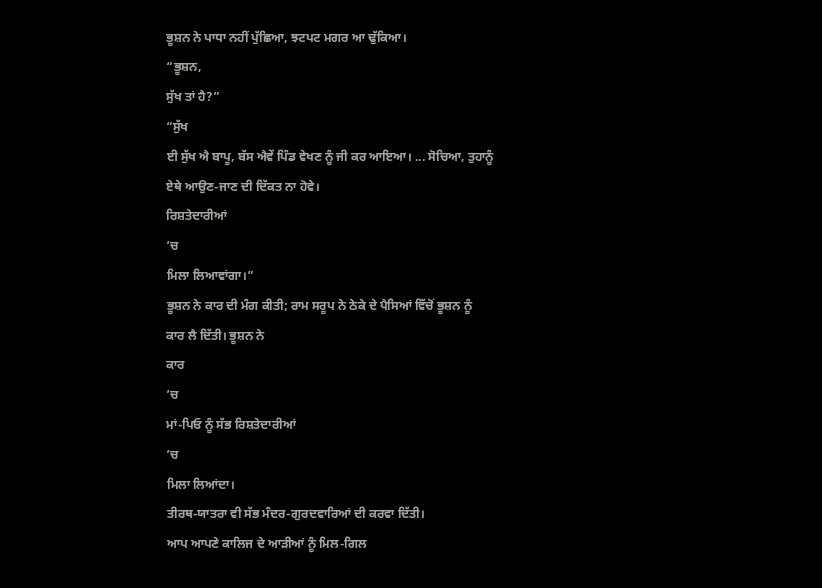ਭੂਸ਼ਨ ਨੇ ਪਾਧਾ ਨਹੀਂ ਪੁੱਛਿਆ, ਝਟਪਟ ਮਗਰ ਆ ਢੁੱਕਿਆ।
“ਭੂਸ਼ਨ,
ਸੁੱਖ ਤਾਂ ਹੈ?”
“ਸੁੱਖ
ਈ ਸੁੱਖ ਐ ਬਾਪੂ, ਬੱਸ ਐਵੇਂ ਪਿੰਡ ਵੇਖਣ ਨੂੰ ਜੀ ਕਰ ਆਇਆ। ... ਸੋਚਿਆ, ਤੁਹਾਨੂੰ
ਏਥੇ ਆਉਣ-ਜਾਣ ਦੀ ਦਿੱਕਤ ਨਾ ਹੋਵੇ।
ਰਿਸ਼ਤੇਦਾਰੀਆਂ
’ਚ
ਮਿਲਾ ਲਿਆਵਾਂਗਾ।”
ਭੂਸ਼ਨ ਨੇ ਕਾਰ ਦੀ ਮੰਗ ਕੀਤੀ; ਰਾਮ ਸਰੂਪ ਨੇ ਠੇਕੇ ਦੇ ਪੈਸਿਆਂ ਵਿੱਚੋਂ ਭੂਸ਼ਨ ਨੂੰ
ਕਾਰ ਲੈ ਦਿੱਤੀ। ਭੂਸ਼ਨ ਨੇ
ਕਾਰ
’ਚ
ਮਾਂ-ਪਿਓ ਨੂੰ ਸੱਭ ਰਿਸ਼ਤੇਦਾਰੀਆਂ
’ਚ
ਮਿਲਾ ਲਿਆਂਦਾ।
ਤੀਰਥ-ਯਾਤਰਾ ਵੀ ਸੱਭ ਮੰਦਰ-ਗੁਰਦਵਾਰਿਆਂ ਦੀ ਕਰਵਾ ਦਿੱਤੀ।
ਆਪ ਆਪਣੇ ਕਾਲਿਜ ਦੇ ਆੜੀਆਂ ਨੂੰ ਮਿਲ-ਗਿਲ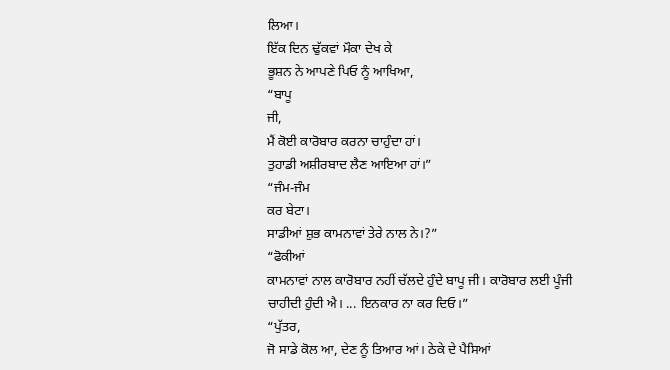ਲਿਆ।
ਇੱਕ ਦਿਨ ਢੁੱਕਵਾਂ ਮੌਕਾ ਦੇਖ ਕੇ
ਭੂਸ਼ਨ ਨੇ ਆਪਣੇ ਪਿਓ ਨੂੰ ਆਖਿਆ,
“ਬਾਪੂ
ਜੀ,
ਮੈਂ ਕੋਈ ਕਾਰੋਬਾਰ ਕਰਨਾ ਚਾਹੁੰਦਾ ਹਾਂ।
ਤੁਹਾਡੀ ਅਸ਼ੀਰਬਾਦ ਲੈਣ ਆਇਆ ਹਾਂ।”
“ਜੰਮ-ਜੰਮ
ਕਰ ਬੇਟਾ।
ਸਾਡੀਆਂ ਸ਼ੁਭ ਕਾਮਨਾਵਾਂ ਤੇਰੇ ਨਾਲ ਨੇ।?”
“ਫੋਕੀਆਂ
ਕਾਮਨਾਵਾਂ ਨਾਲ ਕਾਰੋਬਾਰ ਨਹੀਂ ਚੱਲਦੇ ਹੁੰਦੇ ਬਾਪੂ ਜੀ। ਕਾਰੋਬਾਰ ਲਈ ਪੂੰਜੀ
ਚਾਹੀਦੀ ਹੁੰਦੀ ਐ। ... ਇਨਕਾਰ ਨਾ ਕਰ ਦਿਓ।”
“ਪੁੱਤਰ,
ਜੋ ਸਾਡੇ ਕੋਲ ਆ, ਦੇਣ ਨੂੰ ਤਿਆਰ ਆਂ। ਠੇਕੇ ਦੇ ਪੈਸਿਆਂ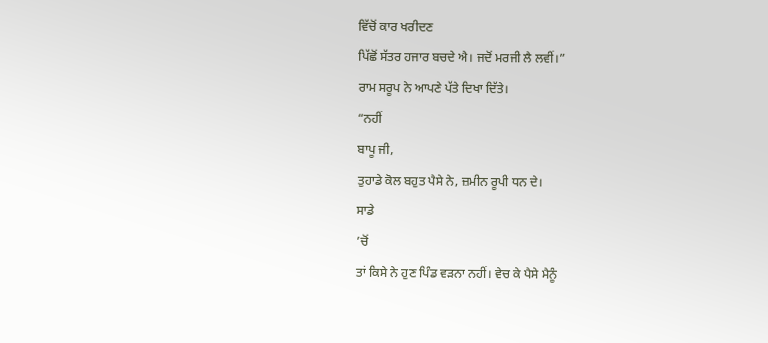ਵਿੱਚੋਂ ਕਾਰ ਖਰੀਦਣ
ਪਿੱਛੋਂ ਸੱਤਰ ਹਜਾਰ ਬਚਦੇ ਐ। ਜਦੋਂ ਮਰਜੀ ਲੈ ਲਵੀਂ।”
ਰਾਮ ਸਰੂਪ ਨੇ ਆਪਣੇ ਪੱਤੇ ਦਿਖਾ ਦਿੱਤੇ।
“ਨਹੀਂ
ਬਾਪੂ ਜੀ,
ਤੁਹਾਡੇ ਕੋਲ ਬਹੁਤ ਪੈਸੇ ਨੇ, ਜ਼ਮੀਨ ਰੂਪੀ ਧਨ ਦੇ।
ਸਾਡੇ
’ਚੋਂ
ਤਾਂ ਕਿਸੇ ਨੇ ਹੁਣ ਪਿੰਡ ਵੜਨਾ ਨਹੀਂ। ਵੇਚ ਕੇ ਪੈਸੇ ਮੈਨੂੰ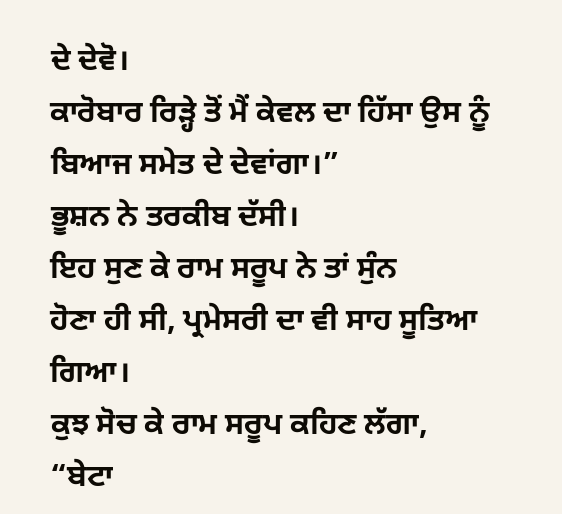ਦੇ ਦੇਵੋ।
ਕਾਰੋਬਾਰ ਰਿੜ੍ਹੇ ਤੋਂ ਮੈਂ ਕੇਵਲ ਦਾ ਹਿੱਸਾ ਉਸ ਨੂੰ
ਬਿਆਜ ਸਮੇਤ ਦੇ ਦੇਵਾਂਗਾ।”
ਭੂਸ਼ਨ ਨੇ ਤਰਕੀਬ ਦੱਸੀ।
ਇਹ ਸੁਣ ਕੇ ਰਾਮ ਸਰੂਪ ਨੇ ਤਾਂ ਸੁੰਨ
ਹੋਣਾ ਹੀ ਸੀ, ਪ੍ਰਮੇਸਰੀ ਦਾ ਵੀ ਸਾਹ ਸੂਤਿਆ ਗਿਆ।
ਕੁਝ ਸੋਚ ਕੇ ਰਾਮ ਸਰੂਪ ਕਹਿਣ ਲੱਗਾ,
“ਬੇਟਾ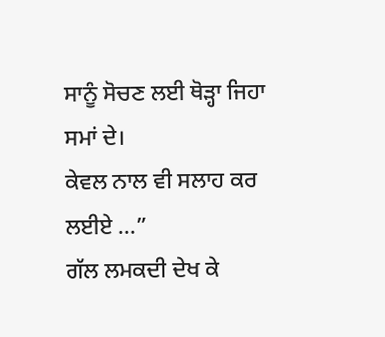ਸਾਨੂੰ ਸੋਚਣ ਲਈ ਥੋੜ੍ਹਾ ਜਿਹਾ ਸਮਾਂ ਦੇ।
ਕੇਵਲ ਨਾਲ ਵੀ ਸਲਾਹ ਕਰ ਲਈਏ ...”
ਗੱਲ ਲਮਕਦੀ ਦੇਖ ਕੇ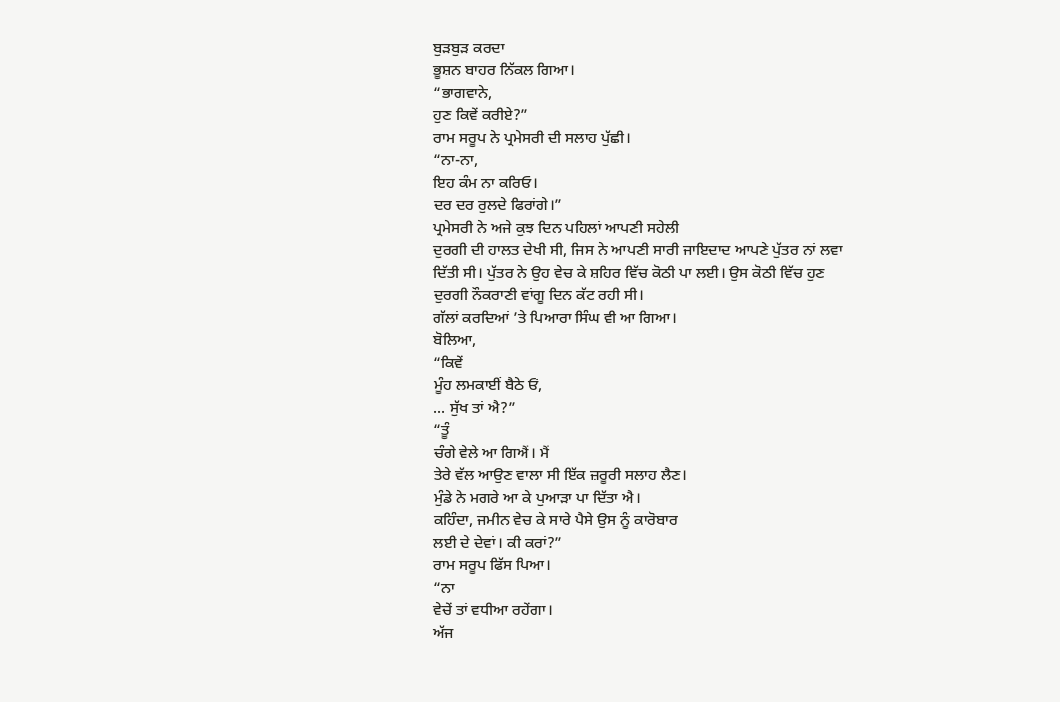ਬੁੜਬੁੜ ਕਰਦਾ
ਭੂਸ਼ਨ ਬਾਹਰ ਨਿੱਕਲ ਗਿਆ।
“ਭਾਗਵਾਨੇ,
ਹੁਣ ਕਿਵੇਂ ਕਰੀਏ?”
ਰਾਮ ਸਰੂਪ ਨੇ ਪ੍ਰਮੇਸਰੀ ਦੀ ਸਲਾਹ ਪੁੱਛੀ।
“ਨਾ-ਨਾ,
ਇਹ ਕੰਮ ਨਾ ਕਰਿਓ।
ਦਰ ਦਰ ਰੁਲਦੇ ਫਿਰਾਂਗੇ।”
ਪ੍ਰਮੇਸਰੀ ਨੇ ਅਜੇ ਕੁਝ ਦਿਨ ਪਹਿਲਾਂ ਆਪਣੀ ਸਹੇਲੀ
ਦੁਰਗੀ ਦੀ ਹਾਲਤ ਦੇਖੀ ਸੀ, ਜਿਸ ਨੇ ਆਪਣੀ ਸਾਰੀ ਜਾਇਦਾਦ ਆਪਣੇ ਪੁੱਤਰ ਨਾਂ ਲਵਾ
ਦਿੱਤੀ ਸੀ। ਪੁੱਤਰ ਨੇ ਉਹ ਵੇਚ ਕੇ ਸ਼ਹਿਰ ਵਿੱਚ ਕੋਠੀ ਪਾ ਲਈ। ਉਸ ਕੋਠੀ ਵਿੱਚ ਹੁਣ
ਦੁਰਗੀ ਨੌਕਰਾਣੀ ਵਾਂਗੂ ਦਿਨ ਕੱਟ ਰਹੀ ਸੀ।
ਗੱਲਾਂ ਕਰਦਿਆਂ ’ਤੇ ਪਿਆਰਾ ਸਿੰਘ ਵੀ ਆ ਗਿਆ।
ਬੋਲਿਆ,
“ਕਿਵੇਂ
ਮੂੰਹ ਲਮਕਾਈਂ ਬੈਠੇ ਓਂ,
... ਸੁੱਖ ਤਾਂ ਐ?”
“ਤੂੰ
ਚੰਗੇ ਵੇਲੇ ਆ ਗਿਐਂ। ਮੈਂ
ਤੇਰੇ ਵੱਲ ਆਉਣ ਵਾਲਾ ਸੀ ਇੱਕ ਜ਼ਰੂਰੀ ਸਲਾਹ ਲੈਣ।
ਮੁੰਡੇ ਨੇ ਮਗਰੇ ਆ ਕੇ ਪੁਆੜਾ ਪਾ ਦਿੱਤਾ ਐ।
ਕਹਿੰਦਾ, ਜਮੀਨ ਵੇਚ ਕੇ ਸਾਰੇ ਪੈਸੇ ਉਸ ਨੂੰ ਕਾਰੋਬਾਰ
ਲਈ ਦੇ ਦੇਵਾਂ। ਕੀ ਕਰਾਂ?”
ਰਾਮ ਸਰੂਪ ਫਿੱਸ ਪਿਆ।
“ਨਾ
ਵੇਚੇਂ ਤਾਂ ਵਧੀਆ ਰਹੇਂਗਾ।
ਅੱਜ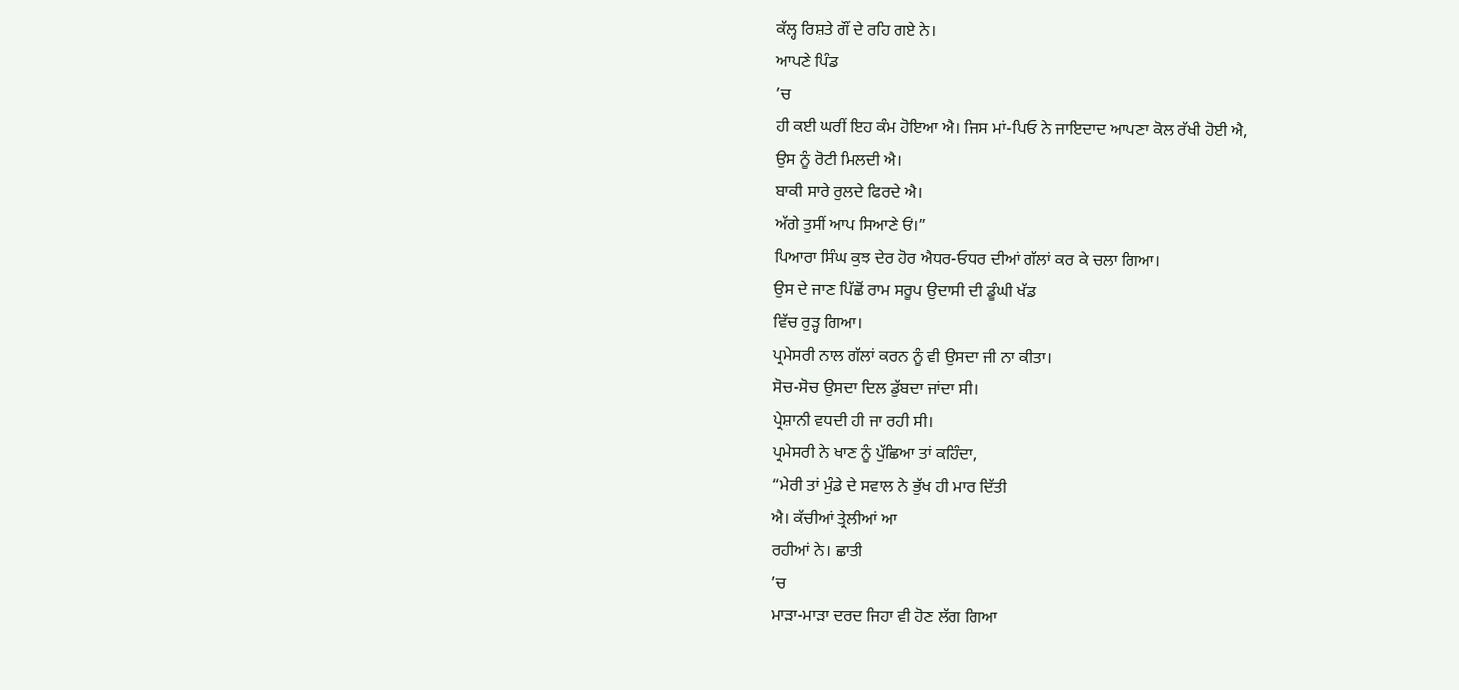ਕੱਲ੍ਹ ਰਿਸ਼ਤੇ ਗੌਂ ਦੇ ਰਹਿ ਗਏ ਨੇ।
ਆਪਣੇ ਪਿੰਡ
’ਚ
ਹੀ ਕਈ ਘਰੀਂ ਇਹ ਕੰਮ ਹੋਇਆ ਐ। ਜਿਸ ਮਾਂ-ਪਿਓ ਨੇ ਜਾਇਦਾਦ ਆਪਣਾ ਕੋਲ ਰੱਖੀ ਹੋਈ ਐ,
ਉਸ ਨੂੰ ਰੋਟੀ ਮਿਲਦੀ ਐ।
ਬਾਕੀ ਸਾਰੇ ਰੁਲਦੇ ਫਿਰਦੇ ਐ।
ਅੱਗੇ ਤੁਸੀਂ ਆਪ ਸਿਆਣੇ ਓਂ।”
ਪਿਆਰਾ ਸਿੰਘ ਕੁਝ ਦੇਰ ਹੋਰ ਐਧਰ-ਓਧਰ ਦੀਆਂ ਗੱਲਾਂ ਕਰ ਕੇ ਚਲਾ ਗਿਆ।
ਉਸ ਦੇ ਜਾਣ ਪਿੱਛੋਂ ਰਾਮ ਸਰੂਪ ਉਦਾਸੀ ਦੀ ਡੂੰਘੀ ਖੱਡ
ਵਿੱਚ ਰੁੜ੍ਹ ਗਿਆ।
ਪ੍ਰਮੇਸਰੀ ਨਾਲ ਗੱਲਾਂ ਕਰਨ ਨੂੰ ਵੀ ਉਸਦਾ ਜੀ ਨਾ ਕੀਤਾ।
ਸੋਚ-ਸੋਚ ਉਸਦਾ ਦਿਲ ਡੁੱਬਦਾ ਜਾਂਦਾ ਸੀ।
ਪ੍ਰੇਸ਼ਾਨੀ ਵਧਦੀ ਹੀ ਜਾ ਰਹੀ ਸੀ।
ਪ੍ਰਮੇਸਰੀ ਨੇ ਖਾਣ ਨੂੰ ਪੁੱਛਿਆ ਤਾਂ ਕਹਿੰਦਾ,
“ਮੇਰੀ ਤਾਂ ਮੁੰਡੇ ਦੇ ਸਵਾਲ ਨੇ ਭੁੱਖ ਹੀ ਮਾਰ ਦਿੱਤੀ
ਐ। ਕੱਚੀਆਂ ਤ੍ਰੇਲੀਆਂ ਆ
ਰਹੀਆਂ ਨੇ। ਛਾਤੀ
’ਚ
ਮਾੜਾ-ਮਾੜਾ ਦਰਦ ਜਿਹਾ ਵੀ ਹੋਣ ਲੱਗ ਗਿਆ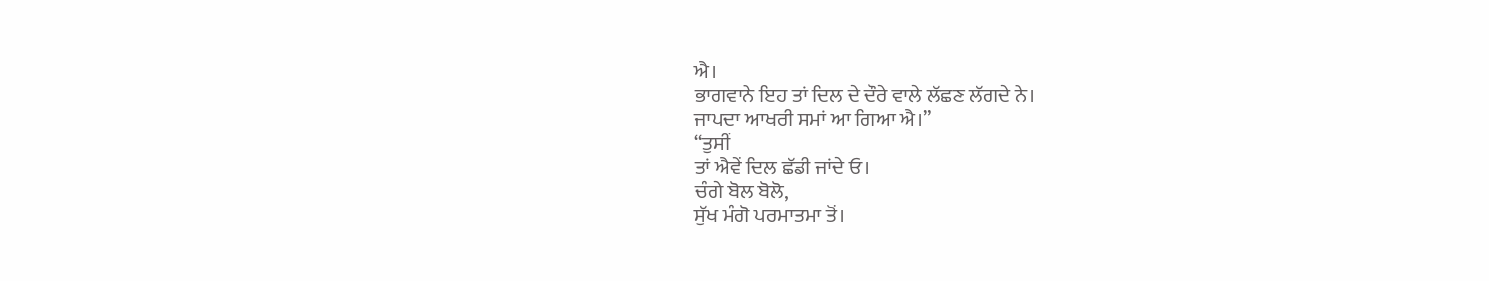ਐ।
ਭਾਗਵਾਨੇ ਇਹ ਤਾਂ ਦਿਲ ਦੇ ਦੌਰੇ ਵਾਲੇ ਲੱਛਣ ਲੱਗਦੇ ਨੇ।
ਜਾਪਦਾ ਆਖਰੀ ਸਮਾਂ ਆ ਗਿਆ ਐ।”
“ਤੁਸੀਂ
ਤਾਂ ਐਵੇਂ ਦਿਲ ਛੱਡੀ ਜਾਂਦੇ ਓ।
ਚੰਗੇ ਬੋਲ ਬੋਲੋ,
ਸੁੱਖ ਮੰਗੋ ਪਰਮਾਤਮਾ ਤੋਂ।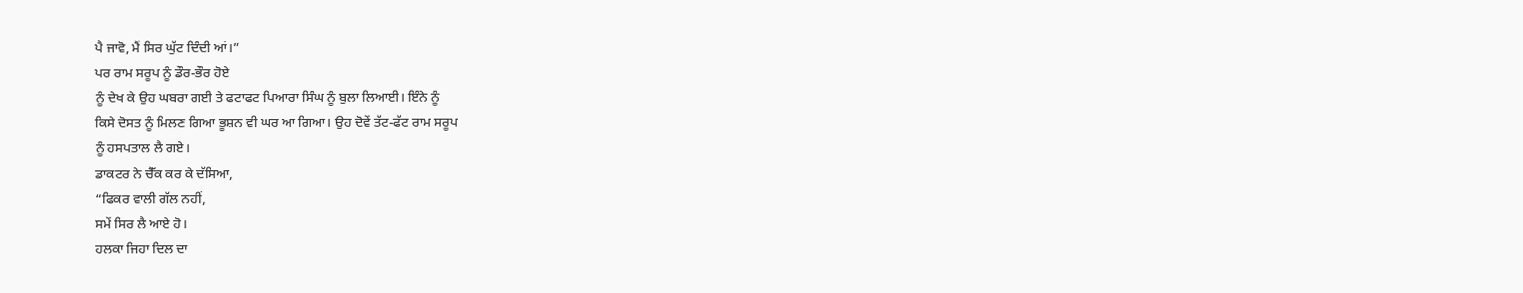ਪੈ ਜਾਵੋ, ਮੈਂ ਸਿਰ ਘੁੱਟ ਦਿੰਦੀ ਆਂ।”
ਪਰ ਰਾਮ ਸਰੂਪ ਨੂੰ ਡੌਰ-ਭੌਰ ਹੋਏ
ਨੂੰ ਦੇਖ ਕੇ ਉਹ ਘਬਰਾ ਗਈ ਤੇ ਫਟਾਫਟ ਪਿਆਰਾ ਸਿੰਘ ਨੂੰ ਬੁਲਾ ਲਿਆਈ। ਇੰਨੇ ਨੂੰ
ਕਿਸੇ ਦੋਸਤ ਨੂੰ ਮਿਲਣ ਗਿਆ ਭੂਸ਼ਨ ਵੀ ਘਰ ਆ ਗਿਆ। ਉਹ ਦੋਵੇਂ ਤੱਟ-ਫੱਟ ਰਾਮ ਸਰੂਪ
ਨੂੰ ਹਸਪਤਾਲ ਲੈ ਗਏ।
ਡਾਕਟਰ ਨੇ ਚੈੱਕ ਕਰ ਕੇ ਦੱਸਿਆ,
“ਫਿਕਰ ਵਾਲੀ ਗੱਲ ਨਹੀਂ,
ਸਮੇਂ ਸਿਰ ਲੈ ਆਏ ਹੋ।
ਹਲਕਾ ਜਿਹਾ ਦਿਲ ਦਾ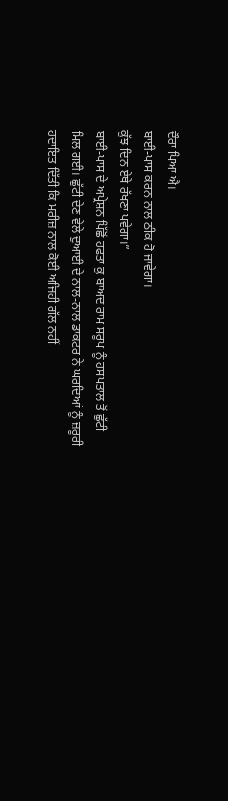ਦੌਰਾ ਪਿਆ ਐ।
ਬਾਈ-ਪਾਸ ਕਰਨ ਨਾਲ ਠੀਕ ਹੋ ਜਾਵੇਗਾ।
ਕੁੱਝ ਦਿਨ ਏਥੇ ਰੱਖਣਾ ਪਵੇਗਾ।”
ਬਾਈ-ਪਾਸ ਦੇ ਅਪ੍ਰੇਸ਼ਨ ਪਿੱਛੋਂ ਹਫਤਾ ਕੁ ਬਾਅਦ ਰਾਮ ਸਰੂਪ ਨੂੰ ਹਸਪਤਾਲ ਤੋਂ ਛੁੱਟੀ
ਮਿਲ ਗਈ। ਛੁੱਟੀ ਦੇਣ ਵੇਲੇ ਦੁਆਈ ਦੇ ਨਾਲ-ਨਾਲ ਡਾਕਟਰ ਨੇ ਘਰਦਿਆਂ ਨੂੰ ਜ਼ਰੂਰੀ
ਹਦਾਇਤ ਦਿੱਤੀ ਕਿ ਮਰੀਜ਼ ਨਾਲ ਕੋਈ ਅਜਿਹੀ ਗੱਲ ਨਹੀਂ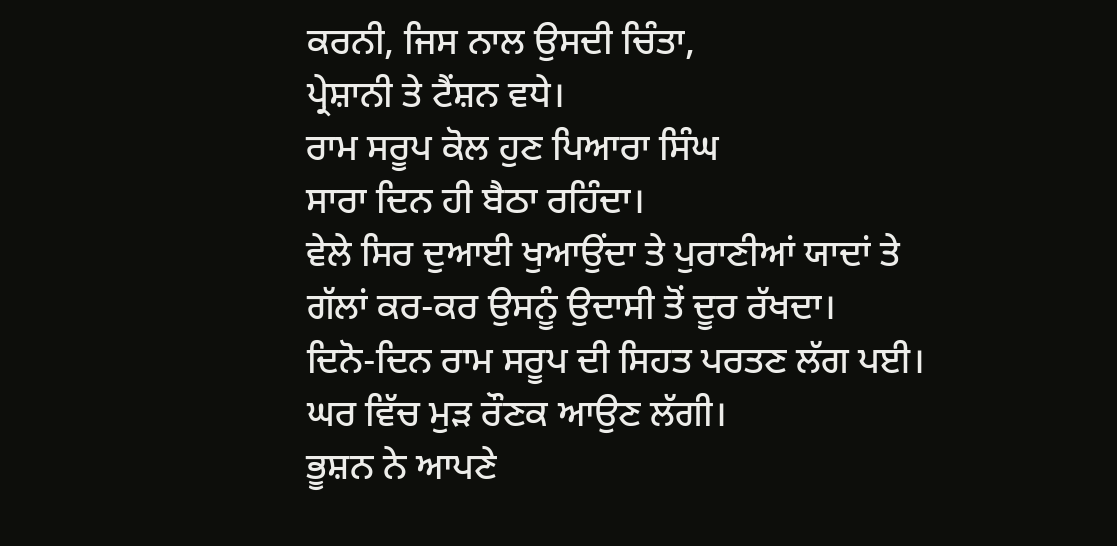ਕਰਨੀ, ਜਿਸ ਨਾਲ ਉਸਦੀ ਚਿੰਤਾ,
ਪ੍ਰੇਸ਼ਾਨੀ ਤੇ ਟੈਂਸ਼ਨ ਵਧੇ।
ਰਾਮ ਸਰੂਪ ਕੋਲ ਹੁਣ ਪਿਆਰਾ ਸਿੰਘ
ਸਾਰਾ ਦਿਨ ਹੀ ਬੈਠਾ ਰਹਿੰਦਾ।
ਵੇਲੇ ਸਿਰ ਦੁਆਈ ਖੁਆਉਂਦਾ ਤੇ ਪੁਰਾਣੀਆਂ ਯਾਦਾਂ ਤੇ
ਗੱਲਾਂ ਕਰ-ਕਰ ਉਸਨੂੰ ਉਦਾਸੀ ਤੋਂ ਦੂਰ ਰੱਖਦਾ।
ਦਿਨੋ-ਦਿਨ ਰਾਮ ਸਰੂਪ ਦੀ ਸਿਹਤ ਪਰਤਣ ਲੱਗ ਪਈ।
ਘਰ ਵਿੱਚ ਮੁੜ ਰੌਣਕ ਆਉਣ ਲੱਗੀ।
ਭੂਸ਼ਨ ਨੇ ਆਪਣੇ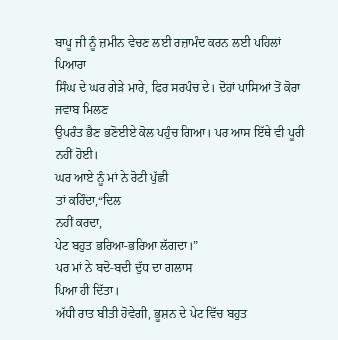ਬਾਪੂ ਜੀ ਨੂੰ ਜ਼ਮੀਨ ਵੇਚਣ ਲਈ ਰਜ਼ਾਮੰਦ ਕਰਨ ਲਈ ਪਹਿਲਾਂ ਪਿਆਰਾ
ਸਿੰਘ ਦੇ ਘਰ ਗੇੜੇ ਮਾਰੇ, ਫਿਰ ਸਰਪੰਚ ਦੇ। ਦੋਹਾਂ ਪਾਸਿਆਂ ਤੋਂ ਕੋਰਾ ਜਵਾਬ ਮਿਲਣ
ਉਪਰੰਤ ਭੈਣ ਭਣੋਈਏ ਕੋਲ ਪਹੁੰਚ ਗਿਆ। ਪਰ ਆਸ ਇੱਥੇ ਵੀ ਪੂਰੀ ਨਹੀਂ ਹੋਈ।
ਘਰ ਆਏ ਨੂੰ ਮਾਂ ਨੇ ਰੋਟੀ ਪੁੱਛੀ
ਤਾਂ ਕਹਿੰਦਾ,“ਦਿਲ
ਨਹੀਂ ਕਰਦਾ,
ਪੇਟ ਬਹੁਤ ਭਰਿਆ-ਭਰਿਆ ਲੱਗਦਾ।”
ਪਰ ਮਾਂ ਨੇ ਬਦੋ-ਬਦੀ ਦੁੱਧ ਦਾ ਗਲਾਸ
ਪਿਆ ਹੀ ਦਿੱਤਾ।
ਅੱਧੀ ਰਾਤ ਬੀਤੀ ਹੋਵੇਗੀ, ਭੂਸ਼ਨ ਦੇ ਪੇਟ ਵਿੱਚ ਬਹੁਤ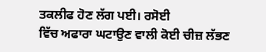ਤਕਲੀਫ ਹੋਣ ਲੱਗ ਪਈ। ਰਸੋਈ
ਵਿੱਚ ਅਫਾਰਾ ਘਟਾਉਣ ਵਾਲੀ ਕੋਈ ਚੀਜ਼ ਲੱਭਣ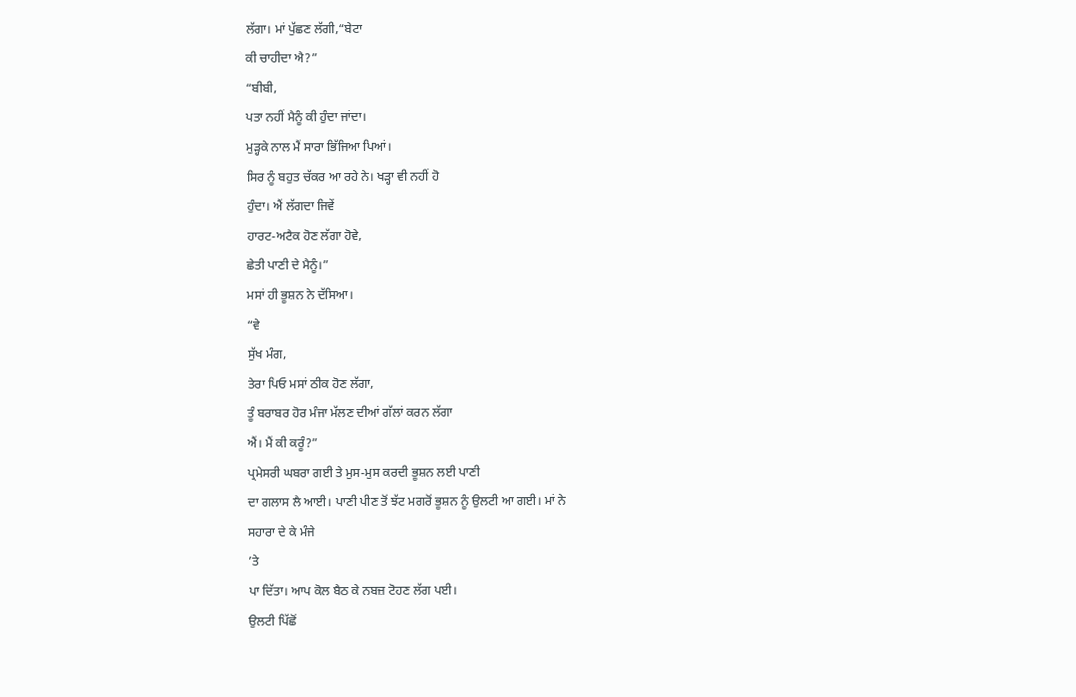ਲੱਗਾ। ਮਾਂ ਪੁੱਛਣ ਲੱਗੀ,“ਬੇਟਾ
ਕੀ ਚਾਹੀਦਾ ਐ?”
“ਬੀਬੀ,
ਪਤਾ ਨਹੀਂ ਮੈਨੂੰ ਕੀ ਹੁੰਦਾ ਜਾਂਦਾ।
ਮੁੜ੍ਹਕੇ ਨਾਲ ਮੈਂ ਸਾਰਾ ਭਿੱਜਿਆ ਪਿਆਂ।
ਸਿਰ ਨੂੰ ਬਹੁਤ ਚੱਕਰ ਆ ਰਹੇ ਨੇ। ਖੜ੍ਹਾ ਵੀ ਨਹੀਂ ਹੋ
ਹੁੰਦਾ। ਐਂ ਲੱਗਦਾ ਜਿਵੇਂ
ਹਾਰਟ-ਅਟੈਕ ਹੋਣ ਲੱਗਾ ਹੋਵੇ,
ਛੇਤੀ ਪਾਣੀ ਦੇ ਮੈਨੂੰ।”
ਮਸਾਂ ਹੀ ਭੂਸ਼ਨ ਨੇ ਦੱਸਿਆ।
“ਵੇ
ਸੁੱਖ ਮੰਗ,
ਤੇਰਾ ਪਿਓ ਮਸਾਂ ਠੀਕ ਹੋਣ ਲੱਗਾ,
ਤੂੰ ਬਰਾਬਰ ਹੋਰ ਮੰਜਾ ਮੱਲਣ ਦੀਆਂ ਗੱਲਾਂ ਕਰਨ ਲੱਗਾ
ਐਂ। ਮੈਂ ਕੀ ਕਰੂੰ?”
ਪ੍ਰਮੇਸਰੀ ਘਬਰਾ ਗਈ ਤੇ ਮੁਸ-ਮੁਸ ਕਰਦੀ ਭੂਸ਼ਨ ਲਈ ਪਾਣੀ
ਦਾ ਗਲਾਸ ਲੈ ਆਈ। ਪਾਣੀ ਪੀਣ ਤੋਂ ਝੱਟ ਮਗਰੋਂ ਭੂਸ਼ਨ ਨੂੰ ਉਲਟੀ ਆ ਗਈ। ਮਾਂ ਨੇ
ਸਹਾਰਾ ਦੇ ਕੇ ਮੰਜੇ
’ਤੇ
ਪਾ ਦਿੱਤਾ। ਆਪ ਕੋਲ ਬੈਠ ਕੇ ਨਬਜ਼ ਟੋਹਣ ਲੱਗ ਪਈ।
ਉਲਟੀ ਪਿੱਛੋਂ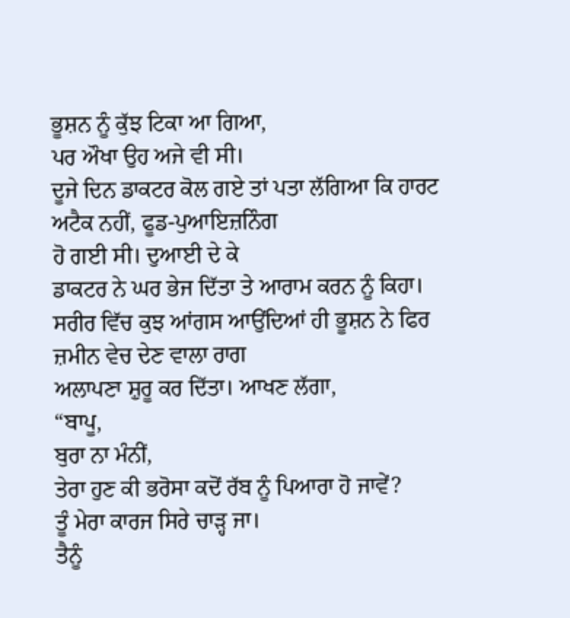ਭੂਸ਼ਨ ਨੂੰ ਕੁੱਝ ਟਿਕਾ ਆ ਗਿਆ,
ਪਰ ਔਖਾ ਉਹ ਅਜੇ ਵੀ ਸੀ।
ਦੂਜੇ ਦਿਨ ਡਾਕਟਰ ਕੋਲ ਗਏ ਤਾਂ ਪਤਾ ਲੱਗਿਆ ਕਿ ਹਾਰਟ ਅਟੈਕ ਨਹੀਂ, ਫੂਡ-ਪੁਆਇਜ਼ਨਿੰਗ
ਹੋ ਗਈ ਸੀ। ਦੁਆਈ ਦੇ ਕੇ
ਡਾਕਟਰ ਨੇ ਘਰ ਭੇਜ ਦਿੱਤਾ ਤੇ ਆਰਾਮ ਕਰਨ ਨੂੰ ਕਿਹਾ।
ਸਰੀਰ ਵਿੱਚ ਕੁਝ ਆਂਗਸ ਆਉਂਦਿਆਂ ਹੀ ਭੂਸ਼ਨ ਨੇ ਫਿਰ ਜ਼ਮੀਨ ਵੇਚ ਦੇਣ ਵਾਲਾ ਰਾਗ
ਅਲਾਪਣਾ ਸ਼ੁਰੂ ਕਰ ਦਿੱਤਾ। ਆਖਣ ਲੱਗਾ,
“ਬਾਪੂ,
ਬੁਰਾ ਨਾ ਮੰਨੀਂ,
ਤੇਰਾ ਹੁਣ ਕੀ ਭਰੋਸਾ ਕਦੋਂ ਰੱਬ ਨੂੰ ਪਿਆਰਾ ਹੋ ਜਾਵੇਂ?
ਤੂੰ ਮੇਰਾ ਕਾਰਜ ਸਿਰੇ ਚਾੜ੍ਹ ਜਾ।
ਤੈਨੂੰ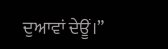ਦੁਆਵਾਂ ਦੇਊਂ।”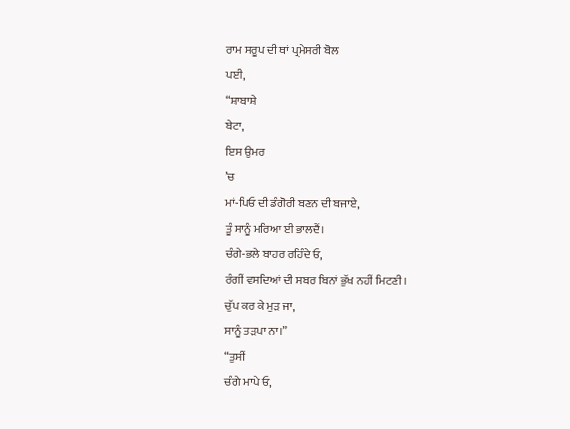ਰਾਮ ਸਰੂਪ ਦੀ ਥਾਂ ਪ੍ਰਮੇਸਰੀ ਬੋਲ
ਪਈ,
“ਸ਼ਾਬਾਸ਼ੇ
ਬੇਟਾ,
ਇਸ ਉਮਰ
’ਚ
ਮਾਂ-ਪਿਓ ਦੀ ਡੰਗੋਰੀ ਬਣਨ ਦੀ ਬਜਾਏ,
ਤੂੰ ਸਾਨੂੰ ਮਰਿਆ ਈ ਭਾਲਦੈਂ।
ਚੰਗੇ-ਭਲੇ ਬਾਹਰ ਰਹਿੰਦੇ ਓ,
ਰੰਗੀਂ ਵਸਦਿਆਂ ਦੀ ਸਬਰ ਬਿਨਾਂ ਭੁੱਖ ਨਹੀਂ ਮਿਟਣੀ।
ਚੁੱਪ ਕਰ ਕੇ ਮੁੜ ਜਾ,
ਸਾਨੂੰ ਤੜਪਾ ਨਾ।”
“ਤੁਸੀਂ
ਚੰਗੇ ਮਾਪੇ ਓ,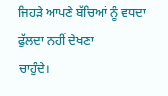ਜਿਹੜੇ ਆਪਣੇ ਬੱਚਿਆਂ ਨੂੰ ਵਧਦਾ ਫੁੱਲਦਾ ਨਹੀਂ ਦੇਖਣਾ
ਚਾਹੁੰਦੇ।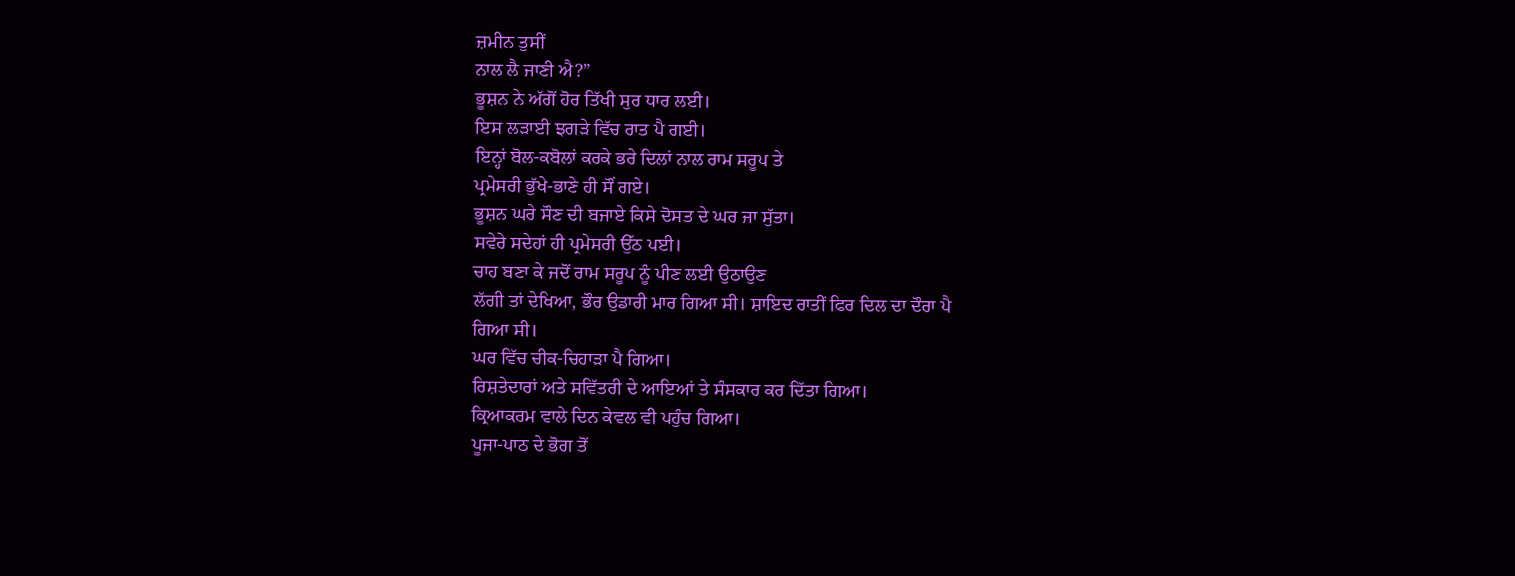ਜ਼ਮੀਨ ਤੁਸੀਂ
ਨਾਲ ਲੈ ਜਾਣੀ ਐ?”
ਭੂਸ਼ਨ ਨੇ ਅੱਗੋਂ ਹੋਰ ਤਿੱਖੀ ਸੁਰ ਧਾਰ ਲਈ।
ਇਸ ਲੜਾਈ ਝਗੜੇ ਵਿੱਚ ਰਾਤ ਪੈ ਗਈ।
ਇਨ੍ਹਾਂ ਬੋਲ-ਕਬੋਲਾਂ ਕਰਕੇ ਭਰੇ ਦਿਲਾਂ ਨਾਲ ਰਾਮ ਸਰੂਪ ਤੇ
ਪ੍ਰਮੇਸਰੀ ਭੁੱਖੇ-ਭਾਣੇ ਹੀ ਸੌਂ ਗਏ।
ਭੂਸ਼ਨ ਘਰੇ ਸੌਣ ਦੀ ਬਜਾਏ ਕਿਸੇ ਦੋਸਤ ਦੇ ਘਰ ਜਾ ਸੁੱਤਾ।
ਸਵੇਰੇ ਸਦੇਹਾਂ ਹੀ ਪ੍ਰਮੇਸਰੀ ਉੱਠ ਪਈ।
ਚਾਹ ਬਣਾ ਕੇ ਜਦੋਂ ਰਾਮ ਸਰੂਪ ਨੂੰ ਪੀਣ ਲਈ ਉਠਾਉਣ
ਲੱਗੀ ਤਾਂ ਦੇਖਿਆ, ਭੌਰ ਉਡਾਰੀ ਮਾਰ ਗਿਆ ਸੀ। ਸ਼ਾਇਦ ਰਾਤੀਂ ਫਿਰ ਦਿਲ ਦਾ ਦੌਰਾ ਪੈ
ਗਿਆ ਸੀ।
ਘਰ ਵਿੱਚ ਚੀਕ-ਚਿਹਾੜਾ ਪੈ ਗਿਆ।
ਰਿਸ਼ਤੇਦਾਰਾਂ ਅਤੇ ਸਵਿੱਤਰੀ ਦੇ ਆਇਆਂ ਤੇ ਸੰਸਕਾਰ ਕਰ ਦਿੱਤਾ ਗਿਆ।
ਕ੍ਰਿਆਕਰਮ ਵਾਲੇ ਦਿਨ ਕੇਵਲ ਵੀ ਪਹੁੰਚ ਗਿਆ।
ਪੂਜਾ-ਪਾਠ ਦੇ ਭੋਗ ਤੋਂ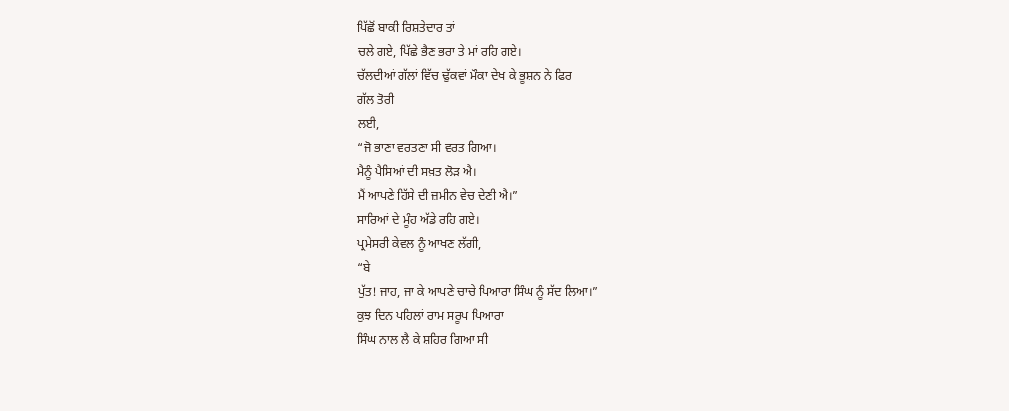ਪਿੱਛੋਂ ਬਾਕੀ ਰਿਸ਼ਤੇਦਾਰ ਤਾਂ
ਚਲੇ ਗਏ, ਪਿੱਛੇ ਭੈਣ ਭਰਾ ਤੇ ਮਾਂ ਰਹਿ ਗਏ।
ਚੱਲਦੀਆਂ ਗੱਲਾਂ ਵਿੱਚ ਢੁੱਕਵਾਂ ਮੌਕਾ ਦੇਖ ਕੇ ਭੂਸ਼ਨ ਨੇ ਫਿਰ
ਗੱਲ ਤੋਰੀ
ਲਈ,
“ਜੋ ਭਾਣਾ ਵਰਤਣਾ ਸੀ ਵਰਤ ਗਿਆ।
ਮੈਨੂੰ ਪੈਸਿਆਂ ਦੀ ਸਖ਼ਤ ਲੋੜ ਐ।
ਮੈਂ ਆਪਣੇ ਹਿੱਸੇ ਦੀ ਜ਼ਮੀਨ ਵੇਚ ਦੇਣੀ ਐ।”
ਸਾਰਿਆਂ ਦੇ ਮੂੰਹ ਅੱਡੇ ਰਹਿ ਗਏ।
ਪ੍ਰਮੇਸਰੀ ਕੇਵਲ ਨੂੰ ਆਖਣ ਲੱਗੀ,
“ਬੇ
ਪੁੱਤ! ਜਾਹ, ਜਾ ਕੇ ਆਪਣੇ ਚਾਚੇ ਪਿਆਰਾ ਸਿੰਘ ਨੂੰ ਸੱਦ ਲਿਆ।”
ਕੁਝ ਦਿਨ ਪਹਿਲਾਂ ਰਾਮ ਸਰੂਪ ਪਿਆਰਾ
ਸਿੰਘ ਨਾਲ ਲੈ ਕੇ ਸ਼ਹਿਰ ਗਿਆ ਸੀ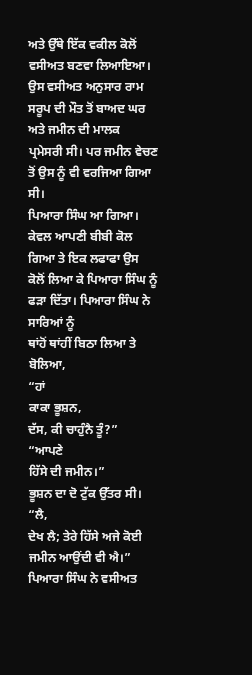ਅਤੇ ਉੱਥੇ ਇੱਕ ਵਕੀਲ ਕੋਲੋਂ ਵਸੀਅਤ ਬਣਵਾ ਲਿਆਇਆ।
ਉਸ ਵਸੀਅਤ ਅਨੁਸਾਰ ਰਾਮ ਸਰੂਪ ਦੀ ਮੌਤ ਤੋਂ ਬਾਅਦ ਘਰ ਅਤੇ ਜਮੀਨ ਦੀ ਮਾਲਕ
ਪ੍ਰਮੇਸਰੀ ਸੀ। ਪਰ ਜਮੀਨ ਵੇਚਣ ਤੋਂ ਉਸ ਨੂੰ ਵੀ ਵਰਜਿਆ ਗਿਆ ਸੀ।
ਪਿਆਰਾ ਸਿੰਘ ਆ ਗਿਆ। ਕੇਵਲ ਆਪਣੀ ਬੀਬੀ ਕੋਲ ਗਿਆ ਤੇ ਇਕ ਲਫਾਫਾ ਉਸ
ਕੋਲੋਂ ਲਿਆ ਕੇ ਪਿਆਰਾ ਸਿੰਘ ਨੂੰ ਫੜਾ ਦਿੱਤਾ। ਪਿਆਰਾ ਸਿੰਘ ਨੇ ਸਾਰਿਆਂ ਨੂੰ
ਥਾਂਹੋਂ ਥਾਂਹੀਂ ਬਿਠਾ ਲਿਆ ਤੇ ਬੋਲਿਆ,
“ਹਾਂ
ਕਾਕਾ ਭੂਸ਼ਨ,
ਦੱਸ, ਕੀ ਚਾਹੁੰਨੈ ਤੂੰ?”
“ਆਪਣੇ
ਹਿੱਸੇ ਦੀ ਜਮੀਨ।”
ਭੂਸ਼ਨ ਦਾ ਦੋ ਟੁੱਕ ਉੱਤਰ ਸੀ।
“ਲੈ,
ਦੇਖ ਲੈ; ਤੇਰੇ ਹਿੱਸੇ ਅਜੇ ਕੋਈ ਜਮੀਨ ਆਉਂਦੀ ਵੀ ਐ।”
ਪਿਆਰਾ ਸਿੰਘ ਨੇ ਵਸੀਅਤ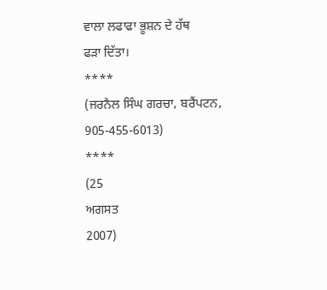ਵਾਲਾ ਲਫਾਫਾ ਭੂਸ਼ਨ ਦੇ ਹੱਥ
ਫੜਾ ਦਿੱਤਾ।
****
(ਜਰਨੈਲ ਸਿੰਘ ਗਰਚਾ, ਬਰੈਂਪਟਨ, 905-455-6013)
****
(25
ਅਗਸਤ
2007)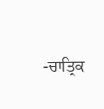-ਚਾਤ੍ਰਿਕ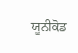ਯੂਨੀਕੋਡ